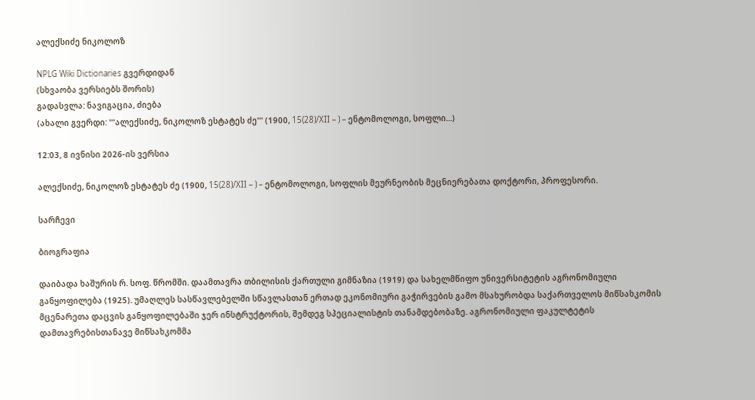ალექსიძე ნიკოლოზ

NPLG Wiki Dictionaries გვერდიდან
(სხვაობა ვერსიებს შორის)
გადასვლა: ნავიგაცია, ძიება
(ახალი გვერდი: '''ალექსიძე, ნიკოლოზ ესტატეს ძე''' (1900, 15(28)/XII – ) – ენტომოლოგი, სოფლი...)

12:03, 8 ივნისი 2026-ის ვერსია

ალექსიძე, ნიკოლოზ ესტატეს ძე (1900, 15(28)/XII – ) – ენტომოლოგი, სოფლის მეურნეობის მეცნიერებათა დოქტორი, პროფესორი.

სარჩევი

ბიოგრაფია

დაიბადა ხაშურის რ. სოფ. წრომში. დაამთავრა თბილისის ქართული გიმნაზია (1919) და სახელმწიფო უნივერსიტეტის აგრონომიული განყოფილება (1925). უმაღლეს სასწავლებელში სწავლასთან ერთად ეკონომიური გაჭირვების გამო მსახურობდა საქართველოს მიწსახკომის მცენარეთა დაცვის განყოფილებაში ჯერ ინსტრუქტორის, შემდეგ სპეციალისტის თანამდებობაზე. აგრონომიული ფაკულტეტის დამთავრებისთანავე მიწსახკომმა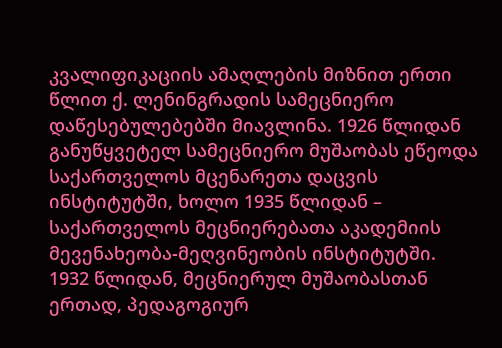კვალიფიკაციის ამაღლების მიზნით ერთი წლით ქ. ლენინგრადის სამეცნიერო დაწესებულებებში მიავლინა. 1926 წლიდან განუწყვეტელ სამეცნიერო მუშაობას ეწეოდა საქართველოს მცენარეთა დაცვის ინსტიტუტში, ხოლო 1935 წლიდან – საქართველოს მეცნიერებათა აკადემიის მევენახეობა-მეღვინეობის ინსტიტუტში. 1932 წლიდან, მეცნიერულ მუშაობასთან ერთად, პედაგოგიურ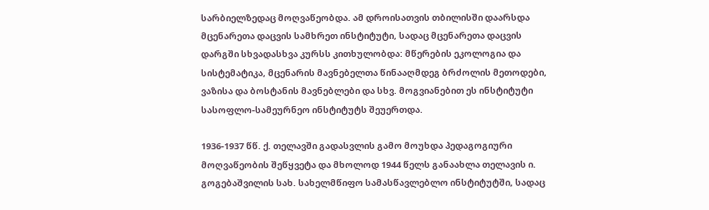სარბიელზედაც მოღვაწეობდა. ამ დროისათვის თბილისში დაარსდა მცენარეთა დაცვის სამხრეთ ინსტიტუტი, სადაც მცენარეთა დაცვის დარგში სხვადასხვა კურსს კითხულობდა: მწერების ეკოლოგია და სისტემატიკა, მცენარის მავნებელთა წინააღმდეგ ბრძოლის მეთოდები, ვაზისა და ბოსტანის მავნებლები და სხვ. მოგვიანებით ეს ინსტიტუტი სასოფლო-სამეურნეო ინსტიტუტს შეუერთდა.

1936-1937 წწ. ქ. თელავში გადასვლის გამო მოუხდა პედაგოგიური მოღვაწეობის შეწყვეტა და მხოლოდ 1944 წელს განაახლა თელავის ი. გოგებაშვილის სახ. სახელმწიფო სამასწავლებლო ინსტიტუტში, სადაც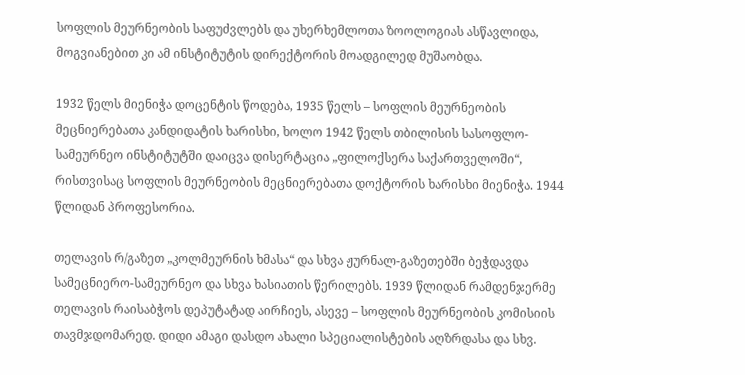სოფლის მეურნეობის საფუძვლებს და უხერხემლოთა ზოოლოგიას ასწავლიდა, მოგვიანებით კი ამ ინსტიტუტის დირექტორის მოადგილედ მუშაობდა.

1932 წელს მიენიჭა დოცენტის წოდება, 1935 წელს – სოფლის მეურნეობის მეცნიერებათა კანდიდატის ხარისხი, ხოლო 1942 წელს თბილისის სასოფლო-სამეურნეო ინსტიტუტში დაიცვა დისერტაცია „ფილოქსერა საქართველოში“, რისთვისაც სოფლის მეურნეობის მეცნიერებათა დოქტორის ხარისხი მიენიჭა. 1944 წლიდან პროფესორია.

თელავის რ/გაზეთ „კოლმეურნის ხმასა“ და სხვა ჟურნალ-გაზეთებში ბეჭდავდა სამეცნიერო-სამეურნეო და სხვა ხასიათის წერილებს. 1939 წლიდან რამდენჯერმე თელავის რაისაბჭოს დეპუტატად აირჩიეს, ასევე – სოფლის მეურნეობის კომისიის თავმჯდომარედ. დიდი ამაგი დასდო ახალი სპეციალისტების აღზრდასა და სხვ.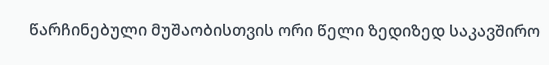წარჩინებული მუშაობისთვის ორი წელი ზედიზედ საკავშირო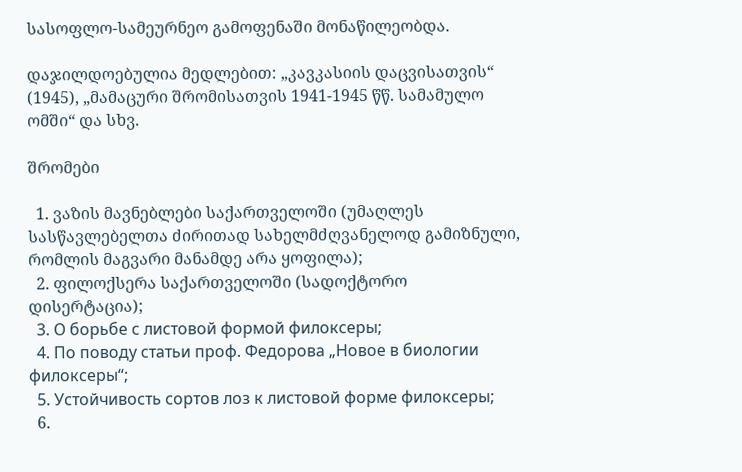სასოფლო-სამეურნეო გამოფენაში მონაწილეობდა.

დაჯილდოებულია მედლებით: „კავკასიის დაცვისათვის“ (1945), „მამაცური შრომისათვის 1941-1945 წწ. სამამულო ომში“ და სხვ.

შრომები

  1. ვაზის მავნებლები საქართველოში (უმაღლეს სასწავლებელთა ძირითად სახელმძღვანელოდ გამიზნული, რომლის მაგვარი მანამდე არა ყოფილა);
  2. ფილოქსერა საქართველოში (სადოქტორო დისერტაცია);
  3. О борьбе с листовой формой филоксеры;
  4. По поводу статьи проф. Федорова „Новое в биологии филоксеры“;
  5. Устойчивость сортов лоз к листовой форме филоксеры;
  6.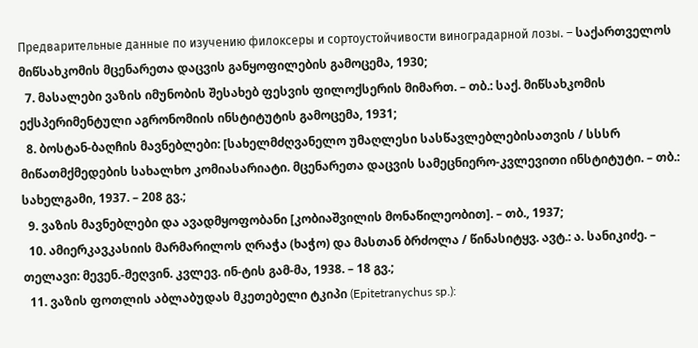Предварительные данные по изучению филоксеры и сортоустойчивости виноградарной лозы. – საქართველოს მიწსახკომის მცენარეთა დაცვის განყოფილების გამოცემა, 1930;
  7. მასალები ვაზის იმუნობის შესახებ ფესვის ფილოქსერის მიმართ. – თბ.: საქ. მიწსახკომის ექსპერიმენტული აგრონომიის ინსტიტუტის გამოცემა, 1931;
  8. ბოსტან-ბაღჩის მავნებლები: [სახელმძღვანელო უმაღლესი სასწავლებლებისათვის / სსსრ მიწათმქმედების სახალხო კომიასარიატი. მცენარეთა დაცვის სამეცნიერო-კვლევითი ინსტიტუტი. – თბ.: სახელგამი, 1937. – 208 გვ.;
  9. ვაზის მავნებლები და ავადმყოფობანი [კობიაშვილის მონაწილეობით]. – თბ., 1937;
  10. ამიერკავკასიის მარმარილოს ღრაჭა (ხაჭო) და მასთან ბრძოლა / წინასიტყვ. ავტ.: ა. სანიკიძე. – თელავი: მევენ.-მეღვინ. კვლევ. ინ-ტის გამ-მა, 1938. – 18 გვ.;
  11. ვაზის ფოთლის აბლაბუდას მკეთებელი ტკიპი (Epitetranychus sp.):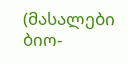(მასალები ბიო-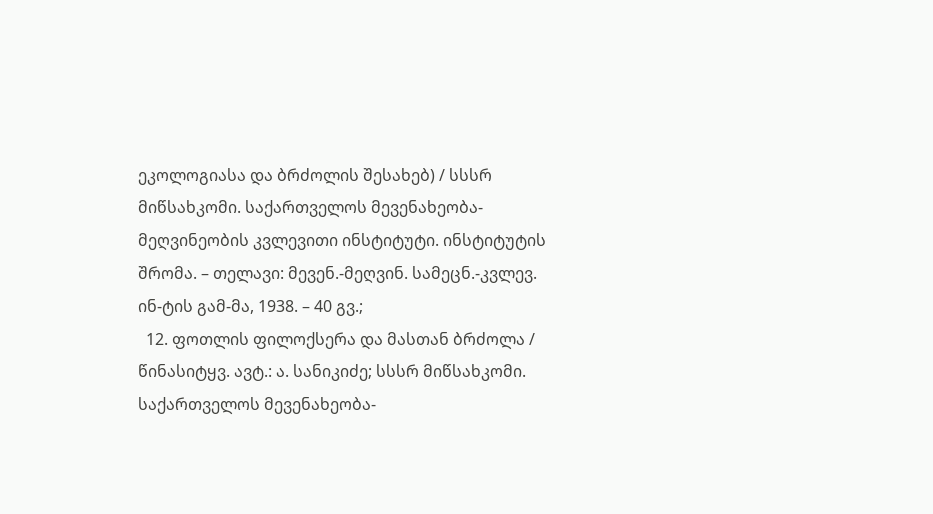ეკოლოგიასა და ბრძოლის შესახებ) / სსსრ მიწსახკომი. საქართველოს მევენახეობა-მეღვინეობის კვლევითი ინსტიტუტი. ინსტიტუტის შრომა. – თელავი: მევენ.-მეღვინ. სამეცნ.-კვლევ. ინ-ტის გამ-მა, 1938. – 40 გვ.;
  12. ფოთლის ფილოქსერა და მასთან ბრძოლა / წინასიტყვ. ავტ.: ა. სანიკიძე; სსსრ მიწსახკომი. საქართველოს მევენახეობა-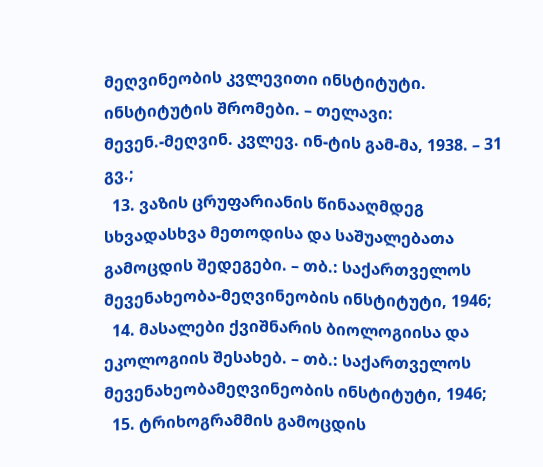მეღვინეობის კვლევითი ინსტიტუტი. ინსტიტუტის შრომები. – თელავი: მევენ.-მეღვინ. კვლევ. ინ-ტის გამ-მა, 1938. – 31 გვ.;
  13. ვაზის ცრუფარიანის წინააღმდეგ სხვადასხვა მეთოდისა და საშუალებათა გამოცდის შედეგები. – თბ.: საქართველოს მევენახეობა-მეღვინეობის ინსტიტუტი, 1946;
  14. მასალები ქვიშნარის ბიოლოგიისა და ეკოლოგიის შესახებ. – თბ.: საქართველოს მევენახეობამეღვინეობის ინსტიტუტი, 1946;
  15. ტრიხოგრამმის გამოცდის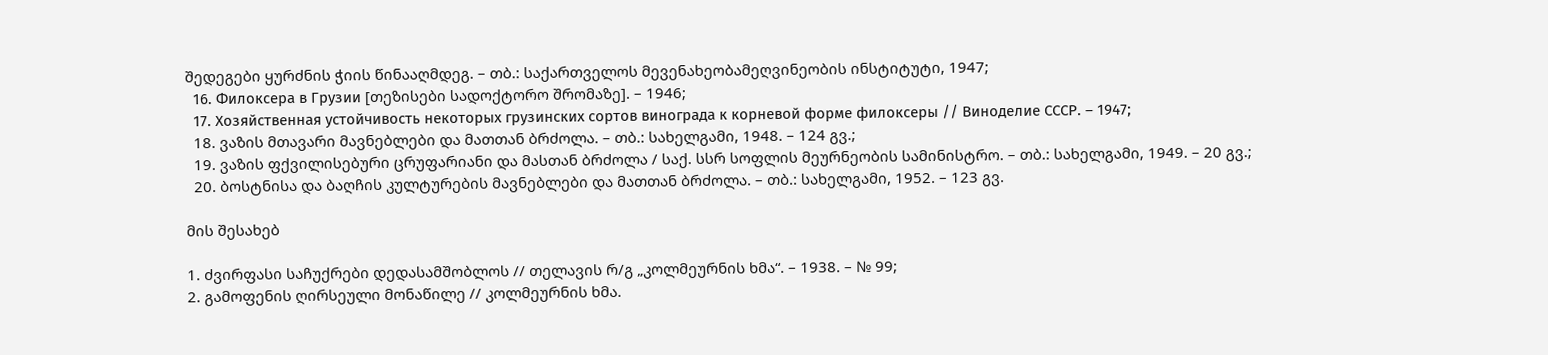შედეგები ყურძნის ჭიის წინააღმდეგ. – თბ.: საქართველოს მევენახეობამეღვინეობის ინსტიტუტი, 1947;
  16. Филоксера в Грузии [თეზისები სადოქტორო შრომაზე]. – 1946;
  17. Хозяйственная устойчивость некоторых грузинских сортов винограда к корневой форме филоксеры // Виноделие СССР. – 1947;
  18. ვაზის მთავარი მავნებლები და მათთან ბრძოლა. – თბ.: სახელგამი, 1948. – 124 გვ.;
  19. ვაზის ფქვილისებური ცრუფარიანი და მასთან ბრძოლა / საქ. სსრ სოფლის მეურნეობის სამინისტრო. – თბ.: სახელგამი, 1949. – 20 გვ.;
  20. ბოსტნისა და ბაღჩის კულტურების მავნებლები და მათთან ბრძოლა. – თბ.: სახელგამი, 1952. – 123 გვ.

მის შესახებ

1. ძვირფასი საჩუქრები დედასამშობლოს // თელავის რ/გ „კოლმეურნის ხმა“. – 1938. – № 99;
2. გამოფენის ღირსეული მონაწილე // კოლმეურნის ხმა.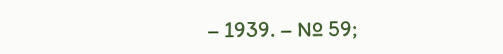– 1939. – № 59;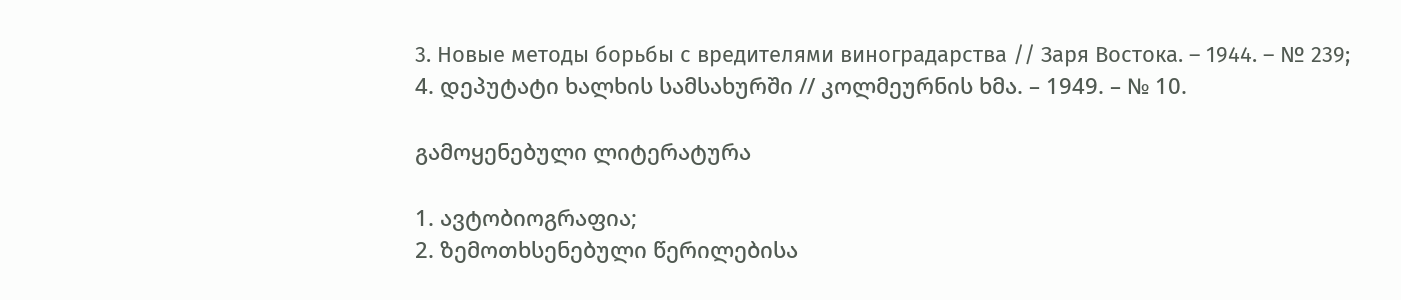3. Новые методы борьбы с вредителями виноградарства // Заря Востока. – 1944. – № 239;
4. დეპუტატი ხალხის სამსახურში // კოლმეურნის ხმა. – 1949. – № 10.

გამოყენებული ლიტერატურა

1. ავტობიოგრაფია;
2. ზემოთხსენებული წერილებისა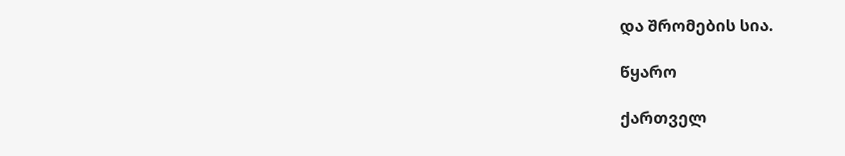და შრომების სია.

წყარო

ქართველ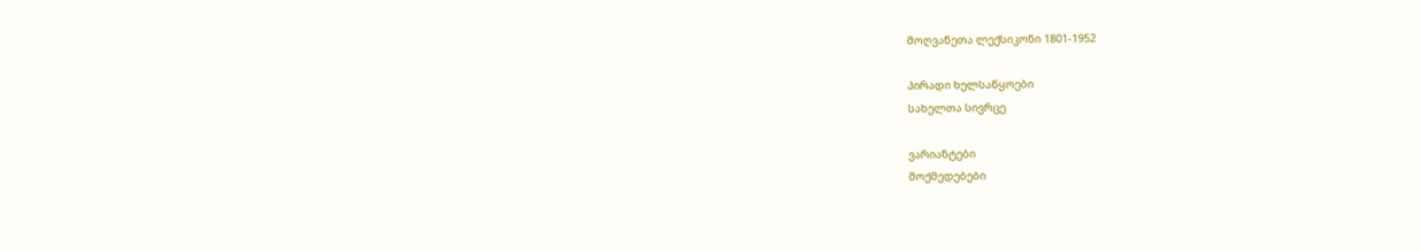მოღვაწეთა ლექსიკონი 1801-1952

პირადი ხელსაწყოები
სახელთა სივრცე

ვარიანტები
მოქმედებები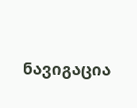ნავიგაცია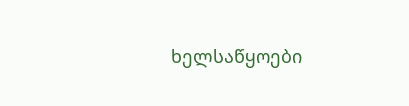ხელსაწყოები